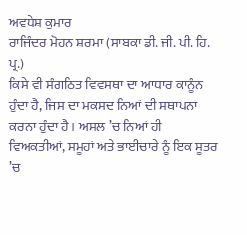ਅਵਧੇਸ਼ ਕੁਮਾਰ
ਰਾਜਿੰਦਰ ਮੋਹਨ ਸ਼ਰਮਾ (ਸਾਬਕਾ ਡੀ. ਜੀ. ਪੀ. ਹਿ. ਪ੍ਰ.)
ਕਿਸੇ ਵੀ ਸੰਗਠਿਤ ਵਿਵਸਥਾ ਦਾ ਆਧਾਰ ਕਾਨੂੰਨ ਹੁੰਦਾ ਹੈ, ਜਿਸ ਦਾ ਮਕਸਦ ਨਿਆਂ ਦੀ ਸਥਾਪਨਾ ਕਰਨਾ ਹੁੰਦਾ ਹੈ। ਅਸਲ ’ਚ ਨਿਆਂ ਹੀ ਵਿਅਕਤੀਆਂ, ਸਮੂਹਾਂ ਅਤੇ ਭਾਈਚਾਰੇ ਨੂੰ ਇਕ ਸੂਤਰ ’ਚ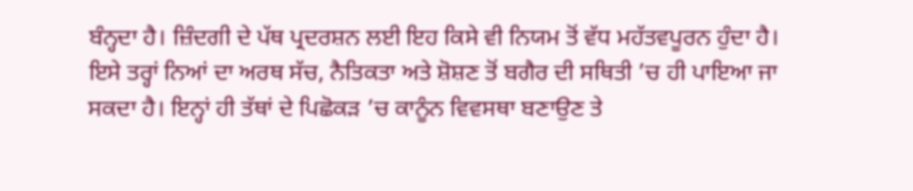ਬੰਨ੍ਹਦਾ ਹੈ। ਜ਼ਿੰਦਗੀ ਦੇ ਪੱਥ ਪ੍ਰਦਰਸ਼ਨ ਲਈ ਇਹ ਕਿਸੇ ਵੀ ਨਿਯਮ ਤੋਂ ਵੱਧ ਮਹੱਤਵਪੂਰਨ ਹੁੰਦਾ ਹੈ। ਇਸੇ ਤਰ੍ਹਾਂ ਨਿਆਂ ਦਾ ਅਰਥ ਸੱਚ, ਨੈਤਿਕਤਾ ਅਤੇ ਸ਼ੋਸ਼ਣ ਤੋਂ ਬਗੈਰ ਦੀ ਸਥਿਤੀ ’ਚ ਹੀ ਪਾਇਆ ਜਾ ਸਕਦਾ ਹੈ। ਇਨ੍ਹਾਂ ਹੀ ਤੱਥਾਂ ਦੇ ਪਿਛੋਕੜ ’ਚ ਕਾਨੂੰਨ ਵਿਵਸਥਾ ਬਣਾਉਣ ਤੇ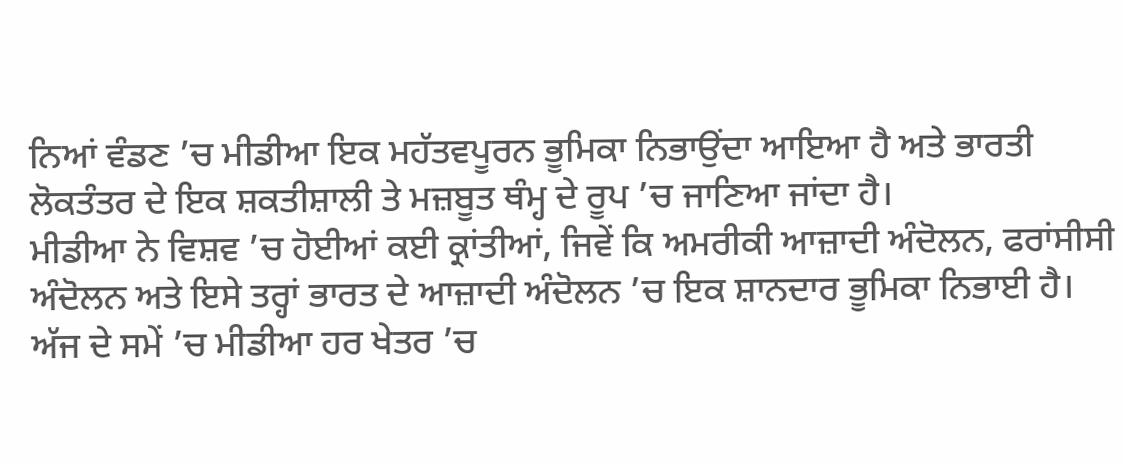ਨਿਆਂ ਵੰਡਣ ’ਚ ਮੀਡੀਆ ਇਕ ਮਹੱਤਵਪੂਰਨ ਭੂਮਿਕਾ ਨਿਭਾਉਂਦਾ ਆਇਆ ਹੈ ਅਤੇ ਭਾਰਤੀ ਲੋਕਤੰਤਰ ਦੇ ਇਕ ਸ਼ਕਤੀਸ਼ਾਲੀ ਤੇ ਮਜ਼ਬੂਤ ਥੰਮ੍ਹ ਦੇ ਰੂਪ ’ਚ ਜਾਣਿਆ ਜਾਂਦਾ ਹੈ।
ਮੀਡੀਆ ਨੇ ਵਿਸ਼ਵ ’ਚ ਹੋਈਆਂ ਕਈ ਕ੍ਰਾਂਤੀਆਂ, ਜਿਵੇਂ ਕਿ ਅਮਰੀਕੀ ਆਜ਼ਾਦੀ ਅੰਦੋਲਨ, ਫਰਾਂਸੀਸੀ ਅੰਦੋਲਨ ਅਤੇ ਇਸੇ ਤਰ੍ਹਾਂ ਭਾਰਤ ਦੇ ਆਜ਼ਾਦੀ ਅੰਦੋਲਨ ’ਚ ਇਕ ਸ਼ਾਨਦਾਰ ਭੂਮਿਕਾ ਨਿਭਾਈ ਹੈ। ਅੱਜ ਦੇ ਸਮੇਂ ’ਚ ਮੀਡੀਆ ਹਰ ਖੇਤਰ ’ਚ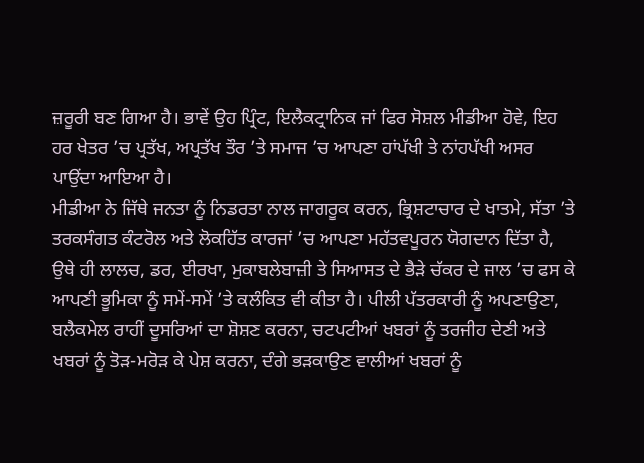ਜ਼ਰੂਰੀ ਬਣ ਗਿਆ ਹੈ। ਭਾਵੇਂ ਉਹ ਪ੍ਰਿੰਟ, ਇਲੈਕਟ੍ਰਾਨਿਕ ਜਾਂ ਫਿਰ ਸੋਸ਼ਲ ਮੀਡੀਆ ਹੋਵੇ, ਇਹ ਹਰ ਖੇਤਰ ’ਚ ਪ੍ਰਤੱਖ, ਅਪ੍ਰਤੱਖ ਤੌਰ ’ਤੇ ਸਮਾਜ ’ਚ ਆਪਣਾ ਹਾਂਪੱਖੀ ਤੇ ਨਾਂਹਪੱਖੀ ਅਸਰ ਪਾਉਂਦਾ ਆਇਆ ਹੈ।
ਮੀਡੀਆ ਨੇ ਜਿੱਥੇ ਜਨਤਾ ਨੂੰ ਨਿਡਰਤਾ ਨਾਲ ਜਾਗਰੂਕ ਕਰਨ, ਭ੍ਰਿਸ਼ਟਾਚਾਰ ਦੇ ਖਾਤਮੇ, ਸੱਤਾ ’ਤੇ ਤਰਕਸੰਗਤ ਕੰਟਰੋਲ ਅਤੇ ਲੋਕਹਿੱਤ ਕਾਰਜਾਂ ’ਚ ਆਪਣਾ ਮਹੱਤਵਪੂਰਨ ਯੋਗਦਾਨ ਦਿੱਤਾ ਹੈ, ਉਥੇ ਹੀ ਲਾਲਚ, ਡਰ, ਈਰਖਾ, ਮੁਕਾਬਲੇਬਾਜ਼ੀ ਤੇ ਸਿਆਸਤ ਦੇ ਭੈੜੇ ਚੱਕਰ ਦੇ ਜਾਲ ’ਚ ਫਸ ਕੇ ਆਪਣੀ ਭੂਮਿਕਾ ਨੂੰ ਸਮੇਂ-ਸਮੇਂ ’ਤੇ ਕਲੰਕਿਤ ਵੀ ਕੀਤਾ ਹੈ। ਪੀਲੀ ਪੱਤਰਕਾਰੀ ਨੂੰ ਅਪਣਾਉਣਾ, ਬਲੈਕਮੇਲ ਰਾਹੀਂ ਦੂਸਰਿਆਂ ਦਾ ਸ਼ੋਸ਼ਣ ਕਰਨਾ, ਚਟਪਟੀਆਂ ਖਬਰਾਂ ਨੂੰ ਤਰਜੀਹ ਦੇਣੀ ਅਤੇ ਖਬਰਾਂ ਨੂੰ ਤੋੜ-ਮਰੋੜ ਕੇ ਪੇਸ਼ ਕਰਨਾ, ਦੰਗੇ ਭੜਕਾਉਣ ਵਾਲੀਆਂ ਖਬਰਾਂ ਨੂੰ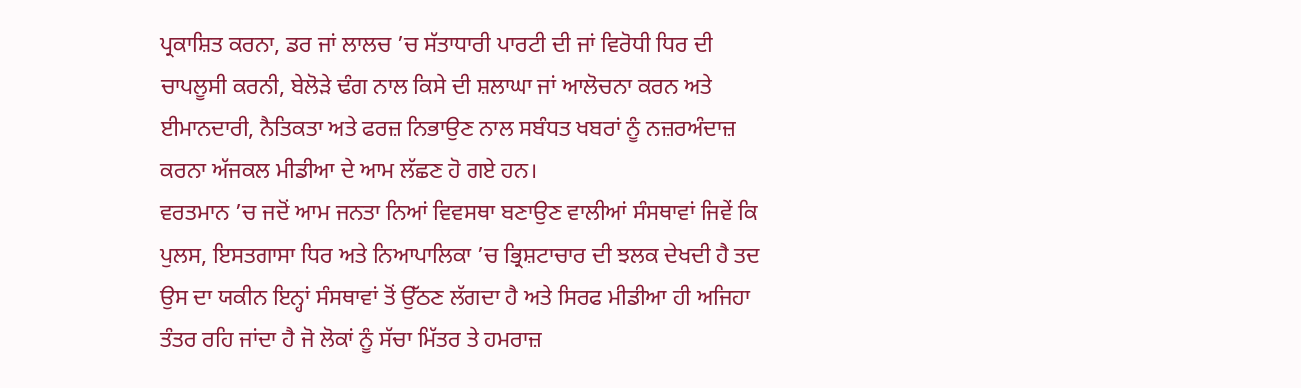ਪ੍ਰਕਾਸ਼ਿਤ ਕਰਨਾ, ਡਰ ਜਾਂ ਲਾਲਚ ’ਚ ਸੱਤਾਧਾਰੀ ਪਾਰਟੀ ਦੀ ਜਾਂ ਵਿਰੋਧੀ ਧਿਰ ਦੀ ਚਾਪਲੂਸੀ ਕਰਨੀ, ਬੇਲੋੜੇ ਢੰਗ ਨਾਲ ਕਿਸੇ ਦੀ ਸ਼ਲਾਘਾ ਜਾਂ ਆਲੋਚਨਾ ਕਰਨ ਅਤੇ ਈਮਾਨਦਾਰੀ, ਨੈਤਿਕਤਾ ਅਤੇ ਫਰਜ਼ ਨਿਭਾਉਣ ਨਾਲ ਸਬੰਧਤ ਖਬਰਾਂ ਨੂੰ ਨਜ਼ਰਅੰਦਾਜ਼ ਕਰਨਾ ਅੱਜਕਲ ਮੀਡੀਆ ਦੇ ਆਮ ਲੱਛਣ ਹੋ ਗਏ ਹਨ।
ਵਰਤਮਾਨ ’ਚ ਜਦੋਂ ਆਮ ਜਨਤਾ ਨਿਆਂ ਵਿਵਸਥਾ ਬਣਾਉਣ ਵਾਲੀਆਂ ਸੰਸਥਾਵਾਂ ਜਿਵੇਂ ਕਿ ਪੁਲਸ, ਇਸਤਗਾਸਾ ਧਿਰ ਅਤੇ ਨਿਆਪਾਲਿਕਾ ’ਚ ਭ੍ਰਿਸ਼ਟਾਚਾਰ ਦੀ ਝਲਕ ਦੇਖਦੀ ਹੈ ਤਦ ਉਸ ਦਾ ਯਕੀਨ ਇਨ੍ਹਾਂ ਸੰਸਥਾਵਾਂ ਤੋਂ ਉੱਠਣ ਲੱਗਦਾ ਹੈ ਅਤੇ ਸਿਰਫ ਮੀਡੀਆ ਹੀ ਅਜਿਹਾ ਤੰਤਰ ਰਹਿ ਜਾਂਦਾ ਹੈ ਜੋ ਲੋਕਾਂ ਨੂੰ ਸੱਚਾ ਮਿੱਤਰ ਤੇ ਹਮਰਾਜ਼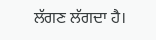ਲੱਗਣ ਲੱਗਦਾ ਹੈ।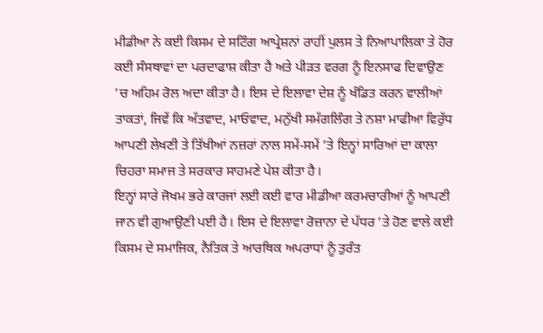ਮੀਡੀਆ ਨੇ ਕਈ ਕਿਸਮ ਦੇ ਸਟਿੰਗ ਆਪ੍ਰੇਸ਼ਨਾਂ ਰਾਹੀਂ ਪੁਲਸ ਤੇ ਨਿਆਪਾਲਿਕਾ ਤੇ ਹੋਰ ਕਈ ਸੰਸਥਾਵਾਂ ਦਾ ਪਰਦਾਫਾਸ਼ ਕੀਤਾ ਹੈ ਅਤੇ ਪੀੜਤ ਵਰਗ ਨੂੰ ਇਨਸਾਫ ਦਿਵਾਉਣ ’ਚ ਅਹਿਮ ਰੋਲ ਅਦਾ ਕੀਤਾ ਹੈ। ਇਸ ਦੇ ਇਲਾਵਾ ਦੇਸ਼ ਨੂੰ ਖੰਡਿਤ ਕਰਨ ਵਾਲੀਆਂ ਤਾਕਤਾਂ, ਜਿਵੇਂ ਕਿ ਅੱਤਵਾਦ, ਮਾਓਵਾਦ, ਮਨੁੱਖੀ ਸਮੱਗਲਿੰਗ ਤੇ ਨਸ਼ਾ ਮਾਫੀਆ ਵਿਰੁੱਧ ਆਪਣੀ ਲੇਖਣੀ ਤੇ ਤਿੱਖੀਆਂ ਨਜ਼ਰਾਂ ਨਾਲ ਸਮੇਂ-ਸਮੇਂ ’ਤੇ ਇਨ੍ਹਾਂ ਸਾਰਿਆਂ ਦਾ ਕਾਲਾ ਚਿਹਰਾ ਸਮਾਜ ਤੇ ਸਰਕਾਰ ਸਾਹਮਣੇ ਪੇਸ਼ ਕੀਤਾ ਹੈ।
ਇਨ੍ਹਾਂ ਸਾਰੇ ਜੋਖਮ ਭਰੇ ਕਾਰਜਾਂ ਲਈ ਕਈ ਵਾਰ ਮੀਡੀਆ ਕਰਮਚਾਰੀਆਂ ਨੂੰ ਆਪਣੀ ਜਾਨ ਵੀ ਗੁਆਉਣੀ ਪਈ ਹੈ। ਇਸ ਦੇ ਇਲਾਵਾ ਰੋਜ਼ਾਨਾ ਦੇ ਪੱਧਰ ’ਤੇ ਹੋਣ ਵਾਲੇ ਕਈ ਕਿਸਮ ਦੇ ਸਮਾਜਿਕ, ਨੈਤਿਕ ਤੇ ਆਰਥਿਕ ਅਪਰਾਧਾਂ ਨੂੰ ਤੁਰੰਤ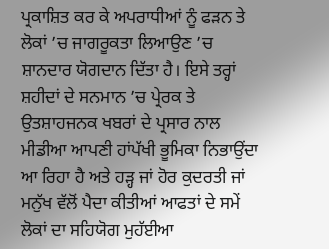ਪ੍ਰਕਾਸ਼ਿਤ ਕਰ ਕੇ ਅਪਰਾਧੀਆਂ ਨੂੰ ਫੜਨ ਤੇ ਲੋਕਾਂ ’ਚ ਜਾਗਰੂਕਤਾ ਲਿਆਉਣ ’ਚ ਸ਼ਾਨਦਾਰ ਯੋਗਦਾਨ ਦਿੱਤਾ ਹੈ। ਇਸੇ ਤਰ੍ਹਾਂ ਸ਼ਹੀਦਾਂ ਦੇ ਸਨਮਾਨ ’ਚ ਪ੍ਰੇਰਕ ਤੇ ਉਤਸ਼ਾਹਜਨਕ ਖਬਰਾਂ ਦੇ ਪ੍ਰਸਾਰ ਨਾਲ ਮੀਡੀਆ ਆਪਣੀ ਹਾਂਪੱਖੀ ਭੂਮਿਕਾ ਨਿਭਾਉਂਦਾ ਆ ਰਿਹਾ ਹੈ ਅਤੇ ਹੜ੍ਹ ਜਾਂ ਹੋਰ ਕੁਦਰਤੀ ਜਾਂ ਮਨੁੱਖ ਵੱਲੋਂ ਪੈਦਾ ਕੀਤੀਆਂ ਆਫਤਾਂ ਦੇ ਸਮੇਂ ਲੋਕਾਂ ਦਾ ਸਹਿਯੋਗ ਮੁਹੱਈਆ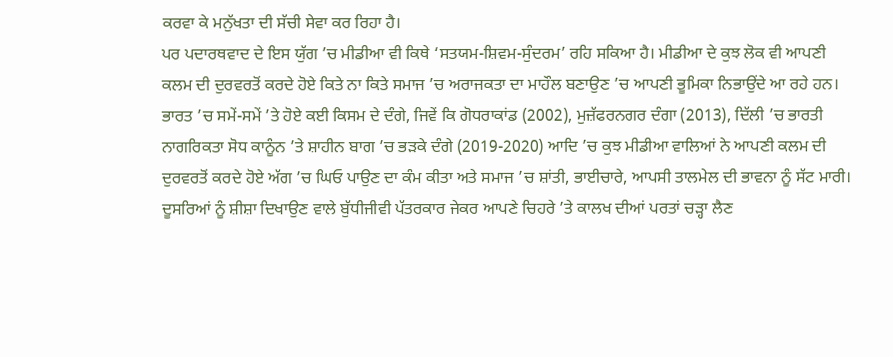ਕਰਵਾ ਕੇ ਮਨੁੱਖਤਾ ਦੀ ਸੱਚੀ ਸੇਵਾ ਕਰ ਰਿਹਾ ਹੈ।
ਪਰ ਪਦਾਰਥਵਾਦ ਦੇ ਇਸ ਯੁੱਗ ’ਚ ਮੀਡੀਆ ਵੀ ਕਿਥੇ ‘ਸਤਯਮ-ਸ਼ਿਵਮ-ਸੁੰਦਰਮ’ ਰਹਿ ਸਕਿਆ ਹੈ। ਮੀਡੀਆ ਦੇ ਕੁਝ ਲੋਕ ਵੀ ਆਪਣੀ ਕਲਮ ਦੀ ਦੁਰਵਰਤੋਂ ਕਰਦੇ ਹੋਏ ਕਿਤੇ ਨਾ ਕਿਤੇ ਸਮਾਜ ’ਚ ਅਰਾਜਕਤਾ ਦਾ ਮਾਹੌਲ ਬਣਾਉਣ ’ਚ ਆਪਣੀ ਭੂਮਿਕਾ ਨਿਭਾਉਂਦੇ ਆ ਰਹੇ ਹਨ। ਭਾਰਤ ’ਚ ਸਮੇਂ-ਸਮੇਂ ’ਤੇ ਹੋਏ ਕਈ ਕਿਸਮ ਦੇ ਦੰਗੇ, ਜਿਵੇਂ ਕਿ ਗੋਧਰਾਕਾਂਡ (2002), ਮੁਜ਼ੱਫਰਨਗਰ ਦੰਗਾ (2013), ਦਿੱਲੀ ’ਚ ਭਾਰਤੀ ਨਾਗਰਿਕਤਾ ਸੋਧ ਕਾਨੂੰਨ ’ਤੇ ਸ਼ਾਹੀਨ ਬਾਗ ’ਚ ਭੜਕੇ ਦੰਗੇ (2019-2020) ਆਦਿ ’ਚ ਕੁਝ ਮੀਡੀਆ ਵਾਲਿਆਂ ਨੇ ਆਪਣੀ ਕਲਮ ਦੀ ਦੁਰਵਰਤੋਂ ਕਰਦੇ ਹੋਏ ਅੱਗ ’ਚ ਘਿਓ ਪਾਉਣ ਦਾ ਕੰਮ ਕੀਤਾ ਅਤੇ ਸਮਾਜ ’ਚ ਸ਼ਾਂਤੀ, ਭਾਈਚਾਰੇ, ਆਪਸੀ ਤਾਲਮੇਲ ਦੀ ਭਾਵਨਾ ਨੂੰ ਸੱਟ ਮਾਰੀ। ਦੂਸਰਿਆਂ ਨੂੰ ਸ਼ੀਸ਼ਾ ਦਿਖਾਉਣ ਵਾਲੇ ਬੁੱਧੀਜੀਵੀ ਪੱਤਰਕਾਰ ਜੇਕਰ ਆਪਣੇ ਚਿਹਰੇ ’ਤੇ ਕਾਲਖ ਦੀਆਂ ਪਰਤਾਂ ਚੜ੍ਹਾ ਲੈਣ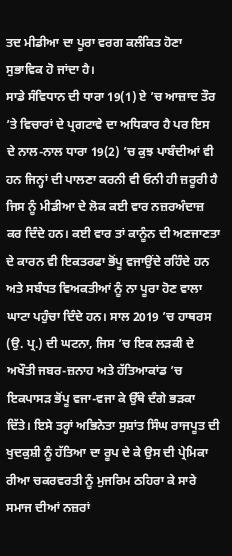ਤਦ ਮੀਡੀਆ ਦਾ ਪੂਰਾ ਵਰਗ ਕਲੰਕਿਤ ਹੋਣਾ ਸੁਭਾਵਿਕ ਹੋ ਜਾਂਦਾ ਹੈ।
ਸਾਡੇ ਸੰਵਿਧਾਨ ਦੀ ਧਾਰਾ 19(1) ਏ ’ਚ ਆਜ਼ਾਦ ਤੌਰ ’ਤੇ ਵਿਚਾਰਾਂ ਦੇ ਪ੍ਰਗਟਾਵੇ ਦਾ ਅਧਿਕਾਰ ਹੈ ਪਰ ਇਸ ਦੇ ਨਾਲ-ਨਾਲ ਧਾਰਾ 19(2) ’ਚ ਕੁਝ ਪਾਬੰਦੀਆਂ ਵੀ ਹਨ ਜਿਨ੍ਹਾਂ ਦੀ ਪਾਲਣਾ ਕਰਨੀ ਵੀ ਓਨੀ ਹੀ ਜ਼ਰੂਰੀ ਹੈ ਜਿਸ ਨੂੰ ਮੀਡੀਆ ਦੇ ਲੋਕ ਕਈ ਵਾਰ ਨਜ਼ਰਅੰਦਾਜ਼ ਕਰ ਦਿੰਦੇ ਹਨ। ਕਈ ਵਾਰ ਤਾਂ ਕਾਨੂੰਨ ਦੀ ਅਣਜਾਣਤਾ ਦੇ ਕਾਰਨ ਵੀ ਇਕਤਰਫਾ ਭੋਂਪੂ ਵਜਾਉਂਦੇ ਰਹਿੰਦੇ ਹਨ ਅਤੇ ਸਬੰਧਤ ਵਿਅਕਤੀਆਂ ਨੂੰ ਨਾ ਪੂਰਾ ਹੋਣ ਵਾਲਾ ਘਾਟਾ ਪਹੁੰਚਾ ਦਿੰਦੇ ਹਨ। ਸਾਲ 2019 ’ਚ ਹਾਥਰਸ (ਉ. ਪ੍ਰ.) ਦੀ ਘਟਨਾ, ਜਿਸ ’ਚ ਇਕ ਲੜਕੀ ਦੇ ਅਖੌਤੀ ਜਬਰ-ਜ਼ਨਾਹ ਅਤੇ ਹੱਤਿਆਕਾਂਡ ’ਚ ਇਕਪਾਸੜ ਭੋਂਪੂ ਵਜਾ-ਵਜਾ ਕੇ ਉੱਥੇ ਦੰਗੇ ਭੜਕਾ ਦਿੱਤੇ। ਇਸੇ ਤਰ੍ਹਾਂ ਅਭਿਨੇਤਾ ਸੁਸ਼ਾਂਤ ਸਿੰਘ ਰਾਜਪੂਤ ਦੀ ਖੁਦਕੁਸ਼ੀ ਨੂੰ ਹੱਤਿਆ ਦਾ ਰੂਪ ਦੇ ਕੇ ਉਸ ਦੀ ਪ੍ਰੇਮਿਕਾ ਰੀਆ ਚਕਰਵਰਤੀ ਨੂੰ ਮੁਜਰਿਮ ਠਹਿਰਾ ਕੇ ਸਾਰੇ ਸਮਾਜ ਦੀਆਂ ਨਜ਼ਰਾਂ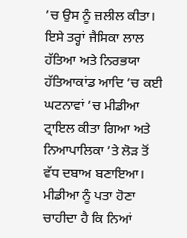’ਚ ਉਸ ਨੂੰ ਜ਼ਲੀਲ ਕੀਤਾ। ਇਸੇ ਤਰ੍ਹਾਂ ਜੈਸਿਕਾ ਲਾਲ ਹੱਤਿਆ ਅਤੇ ਨਿਰਭਯਾ ਹੱਤਿਆਕਾਂਡ ਆਦਿ ’ਚ ਕਈ ਘਟਨਾਵਾਂ ’ਚ ਮੀਡੀਆ ਟ੍ਰਾਇਲ ਕੀਤਾ ਗਿਆ ਅਤੇ ਨਿਆਪਾਲਿਕਾ ’ਤੇ ਲੋੜ ਤੋਂ ਵੱਧ ਦਬਾਅ ਬਣਾਇਆ।
ਮੀਡੀਆ ਨੂੰ ਪਤਾ ਹੋਣਾ ਚਾਹੀਦਾ ਹੈ ਕਿ ਨਿਆਂ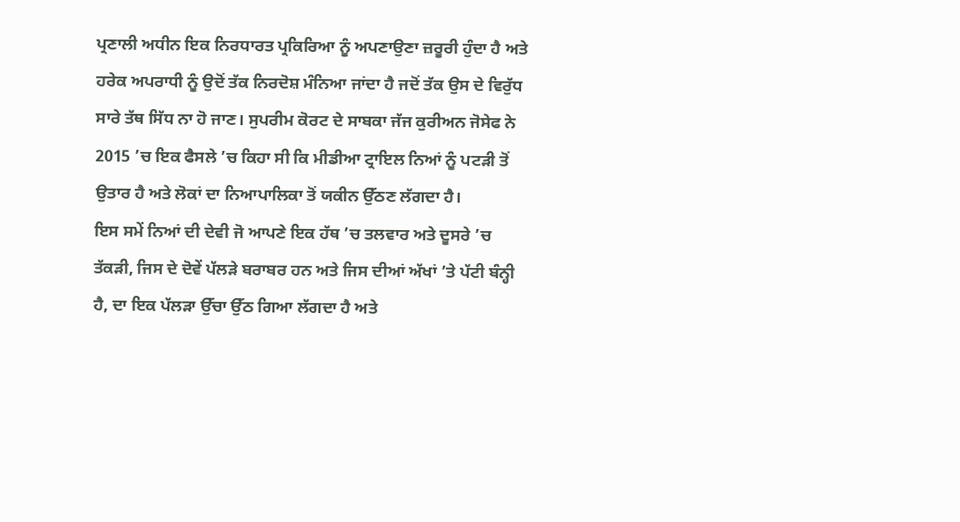ਪ੍ਰਣਾਲੀ ਅਧੀਨ ਇਕ ਨਿਰਧਾਰਤ ਪ੍ਰਕਿਰਿਆ ਨੂੰ ਅਪਣਾਉਣਾ ਜ਼ਰੂਰੀ ਹੁੰਦਾ ਹੈ ਅਤੇ ਹਰੇਕ ਅਪਰਾਧੀ ਨੂੰ ਉਦੋਂ ਤੱਕ ਨਿਰਦੋਸ਼ ਮੰਨਿਆ ਜਾਂਦਾ ਹੈ ਜਦੋਂ ਤੱਕ ਉਸ ਦੇ ਵਿਰੁੱਧ ਸਾਰੇ ਤੱਥ ਸਿੱਧ ਨਾ ਹੋ ਜਾਣ। ਸੁਪਰੀਮ ਕੋਰਟ ਦੇ ਸਾਬਕਾ ਜੱਜ ਕੁਰੀਅਨ ਜੋਸੇਫ ਨੇ 2015 ’ਚ ਇਕ ਫੈਸਲੇ ’ਚ ਕਿਹਾ ਸੀ ਕਿ ਮੀਡੀਆ ਟ੍ਰਾਇਲ ਨਿਆਂ ਨੂੰ ਪਟੜੀ ਤੋਂ ਉਤਾਰ ਹੈ ਅਤੇ ਲੋਕਾਂ ਦਾ ਨਿਆਪਾਲਿਕਾ ਤੋਂ ਯਕੀਨ ਉੱਠਣ ਲੱਗਦਾ ਹੈ।
ਇਸ ਸਮੇਂ ਨਿਆਂ ਦੀ ਦੇਵੀ ਜੋ ਆਪਣੇ ਇਕ ਹੱਥ ’ਚ ਤਲਵਾਰ ਅਤੇ ਦੂਸਰੇ ’ਚ ਤੱਕੜੀ, ਜਿਸ ਦੇ ਦੋਵੇਂ ਪੱਲੜੇ ਬਰਾਬਰ ਹਨ ਅਤੇ ਜਿਸ ਦੀਆਂ ਅੱਖਾਂ ’ਤੇ ਪੱਟੀ ਬੰਨ੍ਹੀ ਹੈ, ਦਾ ਇਕ ਪੱਲੜਾ ਉੱਚਾ ਉੱਠ ਗਿਆ ਲੱਗਦਾ ਹੈ ਅਤੇ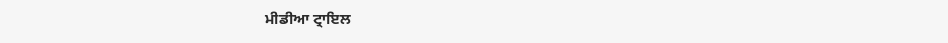ਮੀਡੀਆ ਟ੍ਰਾਇਲ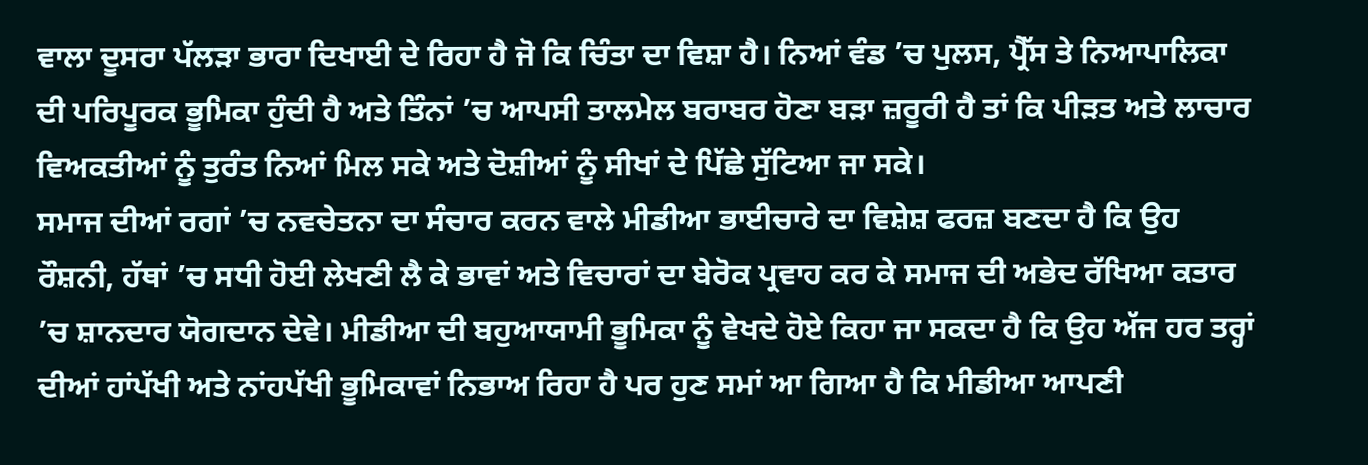ਵਾਲਾ ਦੂਸਰਾ ਪੱਲੜਾ ਭਾਰਾ ਦਿਖਾਈ ਦੇ ਰਿਹਾ ਹੈ ਜੋ ਕਿ ਚਿੰਤਾ ਦਾ ਵਿਸ਼ਾ ਹੈ। ਨਿਆਂ ਵੰਡ ’ਚ ਪੁਲਸ, ਪ੍ਰੈੱਸ ਤੇ ਨਿਆਪਾਲਿਕਾ ਦੀ ਪਰਿਪੂਰਕ ਭੂਮਿਕਾ ਹੁੰਦੀ ਹੈ ਅਤੇ ਤਿੰਨਾਂ ’ਚ ਆਪਸੀ ਤਾਲਮੇਲ ਬਰਾਬਰ ਹੋਣਾ ਬੜਾ ਜ਼ਰੂਰੀ ਹੈ ਤਾਂ ਕਿ ਪੀੜਤ ਅਤੇ ਲਾਚਾਰ ਵਿਅਕਤੀਆਂ ਨੂੰ ਤੁਰੰਤ ਨਿਆਂ ਮਿਲ ਸਕੇ ਅਤੇ ਦੋਸ਼ੀਆਂ ਨੂੰ ਸੀਖਾਂ ਦੇ ਪਿੱਛੇ ਸੁੱਟਿਆ ਜਾ ਸਕੇ।
ਸਮਾਜ ਦੀਆਂ ਰਗਾਂ ’ਚ ਨਵਚੇਤਨਾ ਦਾ ਸੰਚਾਰ ਕਰਨ ਵਾਲੇ ਮੀਡੀਆ ਭਾਈਚਾਰੇ ਦਾ ਵਿਸ਼ੇਸ਼ ਫਰਜ਼ ਬਣਦਾ ਹੈ ਕਿ ਉਹ ਰੌਸ਼ਨੀ, ਹੱਥਾਂ ’ਚ ਸਧੀ ਹੋਈ ਲੇਖਣੀ ਲੈ ਕੇ ਭਾਵਾਂ ਅਤੇ ਵਿਚਾਰਾਂ ਦਾ ਬੇਰੋਕ ਪ੍ਰਵਾਹ ਕਰ ਕੇ ਸਮਾਜ ਦੀ ਅਭੇਦ ਰੱਖਿਆ ਕਤਾਰ ’ਚ ਸ਼ਾਨਦਾਰ ਯੋਗਦਾਨ ਦੇਵੇ। ਮੀਡੀਆ ਦੀ ਬਹੁਆਯਾਮੀ ਭੂਮਿਕਾ ਨੂੰ ਵੇਖਦੇ ਹੋਏ ਕਿਹਾ ਜਾ ਸਕਦਾ ਹੈ ਕਿ ਉਹ ਅੱਜ ਹਰ ਤਰ੍ਹਾਂ ਦੀਆਂ ਹਾਂਪੱਖੀ ਅਤੇ ਨਾਂਹਪੱਖੀ ਭੂਮਿਕਾਵਾਂ ਨਿਭਾਅ ਰਿਹਾ ਹੈ ਪਰ ਹੁਣ ਸਮਾਂ ਆ ਗਿਆ ਹੈ ਕਿ ਮੀਡੀਆ ਆਪਣੀ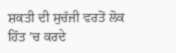ਸ਼ਕਤੀ ਦੀ ਸੁਚੱਜੀ ਵਰਤੋਂ ਲੋਕ ਹਿੱਤ ’ਚ ਕਰਦੇ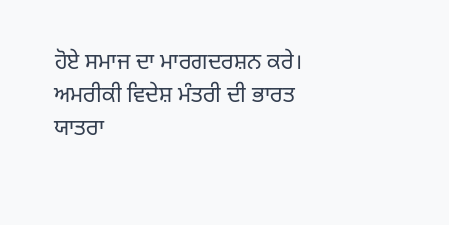ਹੋਏ ਸਮਾਜ ਦਾ ਮਾਰਗਦਰਸ਼ਨ ਕਰੇ।
ਅਮਰੀਕੀ ਵਿਦੇਸ਼ ਮੰਤਰੀ ਦੀ ਭਾਰਤ ਯਾਤਰਾ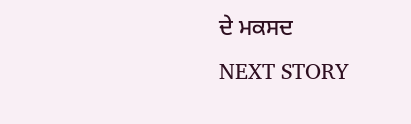ਦੇ ਮਕਸਦ
NEXT STORY